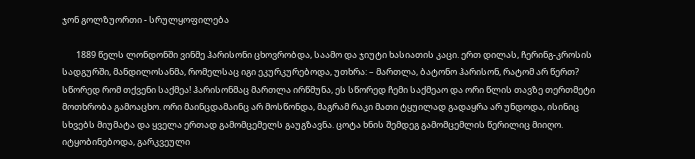ჯონ გოლზუორთი - სრულყოფილება

       1889 წელს ლონდონში ვინმე ჰარისონი ცხოვრობდა, საამო და ჯიუტი ხასიათის კაცი. ერთ დილას, ჩერინგ-კროსის სადგურში, მანდილოსანმა, რომელსაც იგი ეკურკურებოდა, უთხრა: – მართლა, ბატონო ჰარისონ, რატომ არ წერთ? სწორედ რომ თქვენი საქმეა! ჰარისონმაც მართლა ირწმუნა, ეს სწორედ ჩემი საქმეაო და ორი წლის თავზე თერთმეტი მოთხრობა გამოაცხო. ორი მაინცდამაინც არ მოსწონდა, მაგრამ რაკი მათი ტყუილად გადაყრა არ უნდოდა, ისინიც სხვებს მიუმატა და ყველა ერთად გამომცემელს გაუგზავნა. ცოტა ხნის შემდეგ გამომცემლის წერილიც მიიღო. იტყობინებოდა, გარკვეული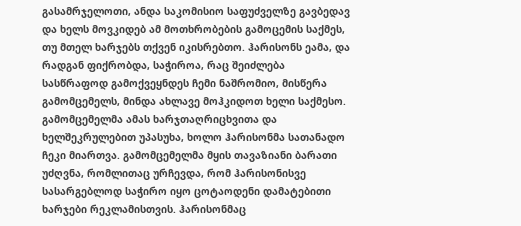გასამრჯელოთი, ანდა საკომისიო საფუძველზე გავბედავ და ხელს მოვკიდებ ამ მოთხრობების გამოცემის საქმეს, თუ მთელ ხარჯებს თქვენ იკისრებთო. ჰარისონს ეამა, და რადგან ფიქრობდა, საჭიროა, რაც შეიძლება სასწრაფოდ გამოქვეყნდეს ჩემი ნაშრომიო, მისწერა გამომცემელს, მინდა ახლავე მოჰკიდოთ ხელი საქმესო. გამომცემელმა ამას ხარჯთაღრიცხვითა და ხელშეკრულებით უპასუხა, ხოლო ჰარისონმა სათანადო ჩეკი მიართვა. გამომცემელმა მყის თავაზიანი ბარათი უძღვნა, რომლითაც ურჩევდა, რომ ჰარისონისვე სასარგებლოდ საჭირო იყო ცოტაოდენი დამატებითი ხარჯები რეკლამისთვის. ჰარისონმაც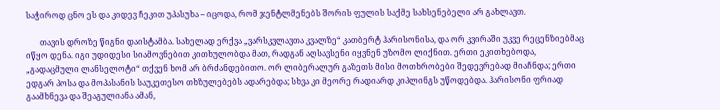საჭიროდ ცნო ეს და კიდევ ჩეკით უპასუხა – იცოდა, რომ ჯენტლმენებს შორის ფულის საქმე სახსენებელი არ გახლავთ.

       თავის დროზე წიგნი დაისტამბა. სახელად ერქვა „ვარსკვლავთა კვალზე“ კათბერტ ჰარისონისა, და ორ კვირაში უკვე რეცენზიებმაც იწყო დენა. იგი უდიდესი სიამოვნებით კითხულობდა მათ, რადგან აღსავსენი იყვნენ უზომო ლიქნით. ერთი ეკითხებოდა, „გადაცმული ლანსელოტი“ თქვენ ხომ არ ბრძანდებითო. ორ ლიბერალურ გაზეთს მისი მოთხრობები შედევრებად მიაჩნდა; ერთი ედგარ პოსა და მოპასანის საუკეთესო თხზულებებს ადარებდა; სხვა კი მეორე რადიარდ კიპლინგს უწოდებდა. ჰარისონი ფრიად გაამხნევა და შეაგულიანა ამან,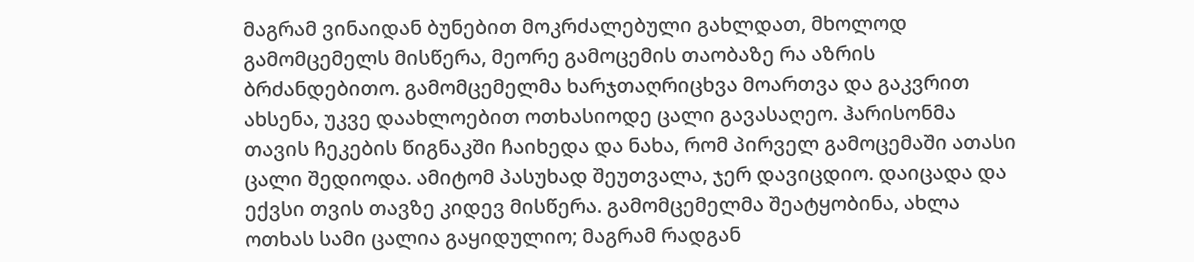მაგრამ ვინაიდან ბუნებით მოკრძალებული გახლდათ, მხოლოდ გამომცემელს მისწერა, მეორე გამოცემის თაობაზე რა აზრის ბრძანდებითო. გამომცემელმა ხარჯთაღრიცხვა მოართვა და გაკვრით ახსენა, უკვე დაახლოებით ოთხასიოდე ცალი გავასაღეო. ჰარისონმა თავის ჩეკების წიგნაკში ჩაიხედა და ნახა, რომ პირველ გამოცემაში ათასი ცალი შედიოდა. ამიტომ პასუხად შეუთვალა, ჯერ დავიცდიო. დაიცადა და ექვსი თვის თავზე კიდევ მისწერა. გამომცემელმა შეატყობინა, ახლა ოთხას სამი ცალია გაყიდულიო; მაგრამ რადგან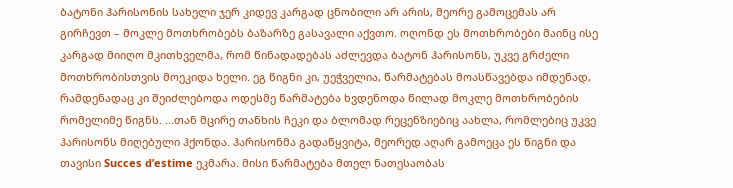ბატონი ჰარისონის სახელი ჯერ კიდევ კარგად ცნობილი არ არის, მეორე გამოცემას არ გირჩევთ – მოკლე მოთხრობებს ბაზარზე გასავალი აქვთო. ოღონდ ეს მოთხრობები მაინც ისე კარგად მიიღო მკითხველმა, რომ წინადადებას აძლევდა ბატონ ჰარისონს, უკვე გრძელი მოთხრობისთვის მოეკიდა ხელი. ეგ წიგნი კი, უეჭველია, წარმატებას მოასწავებდა იმდენად, რამდენადაც კი შეიძლებოდა ოდესმე წარმატება ხვდენოდა წილად მოკლე მოთხრობების რომელიმე წიგნს. ...თან მცირე თანხის ჩეკი და ბლომად რეცენზიებიც აახლა, რომლებიც უკვე ჰარისონს მიღებული ჰქონდა. ჰარისონმა გადაწყვიტა, მეორედ აღარ გამოეცა ეს წიგნი და თავისი Succes d’estime ეკმარა. მისი წარმატება მთელ ნათესაობას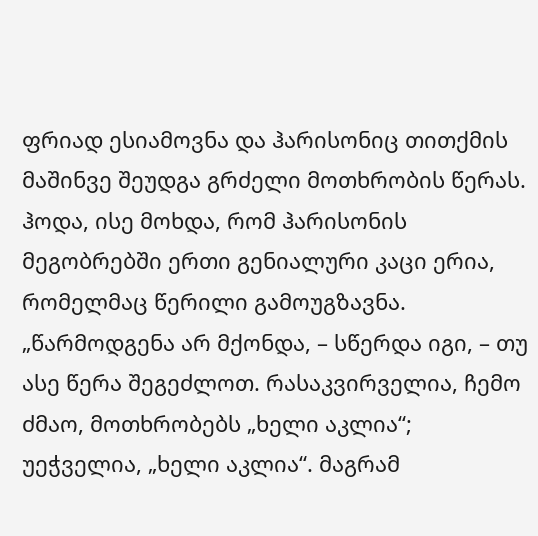ფრიად ესიამოვნა და ჰარისონიც თითქმის მაშინვე შეუდგა გრძელი მოთხრობის წერას. ჰოდა, ისე მოხდა, რომ ჰარისონის მეგობრებში ერთი გენიალური კაცი ერია, რომელმაც წერილი გამოუგზავნა. „წარმოდგენა არ მქონდა, – სწერდა იგი, – თუ ასე წერა შეგეძლოთ. რასაკვირველია, ჩემო ძმაო, მოთხრობებს „ხელი აკლია“; უეჭველია, „ხელი აკლია“. მაგრამ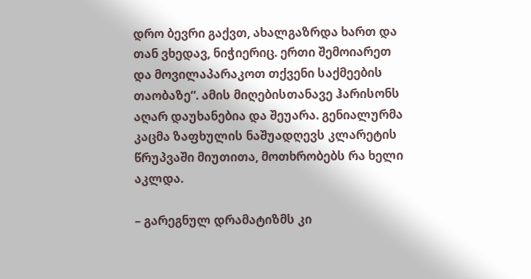დრო ბევრი გაქვთ, ახალგაზრდა ხართ და თან ვხედავ, ნიჭიერიც. ერთი შემოიარეთ და მოვილაპარაკოთ თქვენი საქმეების თაობაზე“. ამის მიღებისთანავე ჰარისონს აღარ დაუხანებია და შეუარა. გენიალურმა კაცმა ზაფხულის ნაშუადღევს კლარეტის წრუპვაში მიუთითა, მოთხრობებს რა ხელი აკლდა.

– გარეგნულ დრამატიზმს კი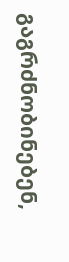გაგრძნობინებენ,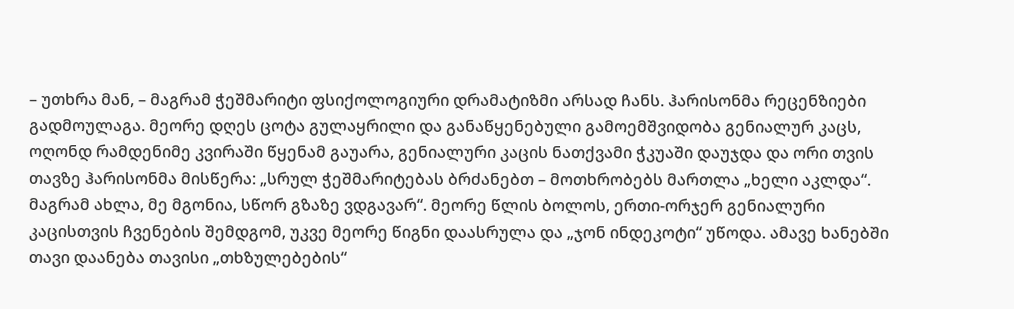– უთხრა მან, – მაგრამ ჭეშმარიტი ფსიქოლოგიური დრამატიზმი არსად ჩანს. ჰარისონმა რეცენზიები გადმოულაგა. მეორე დღეს ცოტა გულაყრილი და განაწყენებული გამოემშვიდობა გენიალურ კაცს, ოღონდ რამდენიმე კვირაში წყენამ გაუარა, გენიალური კაცის ნათქვამი ჭკუაში დაუჯდა და ორი თვის თავზე ჰარისონმა მისწერა: „სრულ ჭეშმარიტებას ბრძანებთ – მოთხრობებს მართლა „ხელი აკლდა“. მაგრამ ახლა, მე მგონია, სწორ გზაზე ვდგავარ“. მეორე წლის ბოლოს, ერთი-ორჯერ გენიალური კაცისთვის ჩვენების შემდგომ, უკვე მეორე წიგნი დაასრულა და „ჯონ ინდეკოტი“ უწოდა. ამავე ხანებში თავი დაანება თავისი „თხზულებების“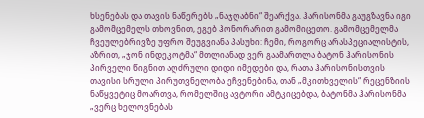ხსენებას და თავის ნაწერებს „ნაჯღაბნი“ შეარქვა. ჰარისონმა გაუგზავნა იგი გამომცემელს თხოვნით, ეგებ ჰონორარით გამომიცეთო. გამომცემელმა ჩვეულებრივზე უფრო შეუგვიანა პასუხი: ჩემი, როგორც არასპეციალისტის, აზრით, „ჯონ ინდეკოტმა“ მთლიანად ვერ გაამართლა ბატონ ჰარისონის პირველი წიგნით აღძრული დიდი იმედები და, რათა ჰარისონისთვის თავისი სრული პირუთვნელობა ეჩვენებინა, თან „მკითხველის“ რეცენზიის ნაწყვეტიც მოართვა, რომელშიც ავტორი ამტკიცებდა, ბატონმა ჰარისონმა „ვერც ხელოვნებას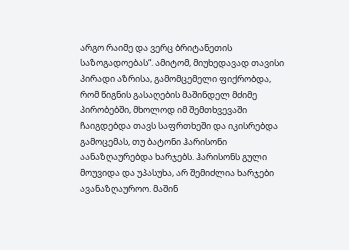არგო რაიმე და ვერც ბრიტანეთის საზოგადოებას“. ამიტომ, მიუხედავად თავისი პირადი აზრისა, გამომცემელი ფიქრობდა, რომ წიგნის გასაღების მაშინდელ მძიმე პირობებში, მხოლოდ იმ შემთხვევაში ჩაიგდებდა თავს საფრთხეში და იკისრებდა გამოცემას, თუ ბატონი ჰარისონი აანაზღაურებდა ხარჯებს. ჰარისონს გული მოუვიდა და უპასუხა, არ შემიძლია ხარჯები ავანაზღაუროო. მაშინ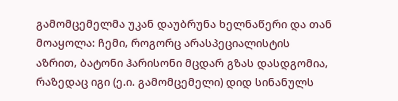გამომცემელმა უკან დაუბრუნა ხელნაწერი და თან მოაყოლა: ჩემი, როგორც არასპეციალისტის აზრით, ბატონი ჰარისონი მცდარ გზას დასდგომია, რაზედაც იგი (ე.ი. გამომცემელი) დიდ სინანულს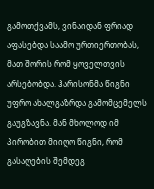გამოთქვამს, ვინაიდან ფრიად აფასებდა საამო ურთიერთობას, მათ შორის რომ ყოველთვის არსებობდა. ჰარისონმა წიგნი უფრო ახალგაზრდა გამომცემელს გაუგზავნა. მან მხოლოდ იმ პირობით მიიღო წიგნი, რომ გასაღების შემდეგ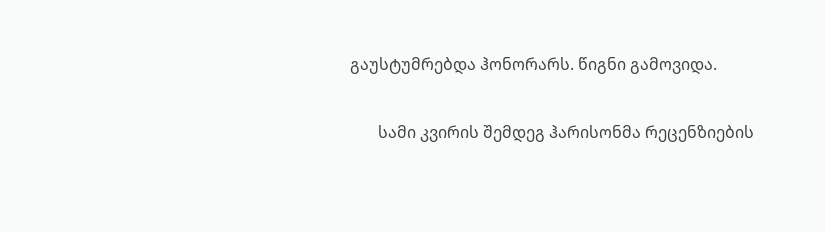გაუსტუმრებდა ჰონორარს. წიგნი გამოვიდა.

       სამი კვირის შემდეგ ჰარისონმა რეცენზიების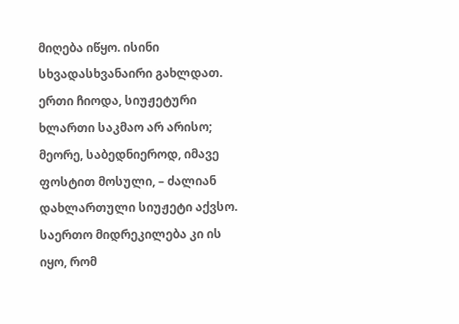მიღება იწყო. ისინი სხვადასხვანაირი გახლდათ. ერთი ჩიოდა, სიუჟეტური ხლართი საკმაო არ არისო; მეორე, საბედნიეროდ, იმავე ფოსტით მოსული, – ძალიან დახლართული სიუჟეტი აქვსო. საერთო მიდრეკილება კი ის იყო, რომ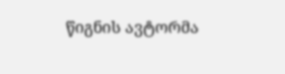წიგნის ავტორმა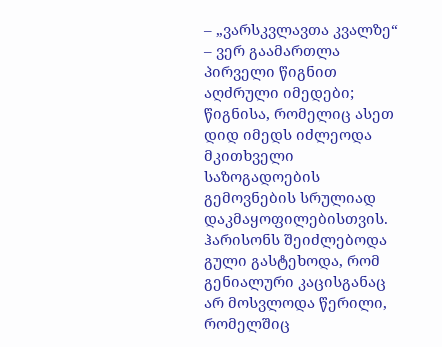– „ვარსკვლავთა კვალზე“ – ვერ გაამართლა პირველი წიგნით აღძრული იმედები; წიგნისა, რომელიც ასეთ დიდ იმედს იძლეოდა მკითხველი საზოგადოების გემოვნების სრულიად დაკმაყოფილებისთვის. ჰარისონს შეიძლებოდა გული გასტეხოდა, რომ გენიალური კაცისგანაც არ მოსვლოდა წერილი, რომელშიც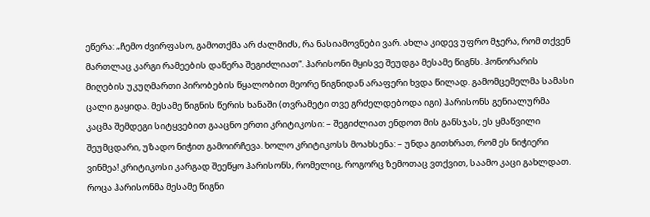ეწერა: „ჩემო ძვირფასო, გამოთქმა არ ძალმიძს, რა ნასიამოვნები ვარ. ახლა კიდევ უფრო მჯერა, რომ თქვენ მართლაც კარგი რამეების დაწერა შეგიძლიათ“. ჰარისონი მყისვე შეუდგა მესამე წიგნს. ჰონორარის მიღების უკუღმართი პირობების წყალობით მეორე წიგნიდან არაფერი ხვდა წილად. გამომცემელმა სამასი ცალი გაყიდა. მესამე წიგნის წერის ხანაში (თვრამეტი თვე გრძელდებოდა იგი) ჰარისონს გენიალურმა კაცმა შემდეგი სიტყვებით გააცნო ერთი კრიტიკოსი: – შეგიძლიათ ენდოთ მის განსჯას, ეს ყმაწვილი შეუმცდარი, უზადო ნიჭით გამოირჩევა. ხოლო კრიტიკოსს მოახსენა: – უნდა გითხრათ, რომ ეს ნიჭიერი ვინმეა! კრიტიკოსი კარგად შეეწყო ჰარისონს, რომელიც, როგორც ზემოთაც ვთქვით, საამო კაცი გახლდათ. როცა ჰარისონმა მესამე წიგნი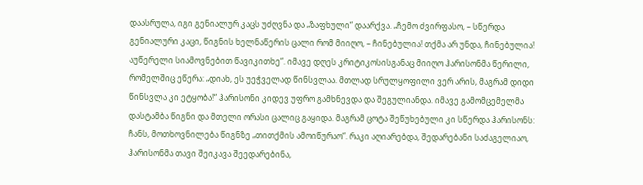დაასრულა, იგი გენიალურ კაცს უძღვნა და „ზაფხული“ დაარქვა. „ჩემო ძვირფასო, – სწერდა გენიალური კაცი, წიგნის ხელნაწერის ცალი რომ მიიღო, – ჩინებულია! თქმა არ უნდა, ჩინებულია! აუწერელი სიამოვნებით წავიკითხე“. იმავე დღეს კრიტიკოსისგანაც მიიღო ჰარისონმა წერილი, რომელშიც ეწერა: „დიახ, ეს უეჭველად წინსვლაა. მთლად სრულყოფილი ვერ არის, მაგრამ დიდი წინსვლა კი ეტყობა!“ ჰარისონი კიდევ უფრო გამხნევდა და შეგულიანდა. იმავე გამომცემელმა დასტამბა წიგნი და მთელი ორასი ცალიც გაყიდა. მაგრამ ცოტა შეწუხებული კი სწერდა ჰარისონს: ჩანს, მოთხოვნილება წიგნზე „თითქმის ამოიწურაო“. რაკი აღიარებდა, შედარებანი საძაგელიაო, ჰარისონმა თავი შეიკავა შეედარებინა,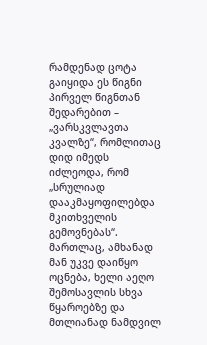რამდენად ცოტა გაიყიდა ეს წიგნი პირველ წიგნთან შედარებით – „ვარსკვლავთა კვალზე“, რომლითაც დიდ იმედს იძლეოდა, რომ „სრულიად დააკმაყოფილებდა მკითხველის გემოვნებას“. მართლაც, ამხანად მან უკვე დაიწყო ოცნება, ხელი აეღო შემოსავლის სხვა წყაროებზე და მთლიანად ნამდვილ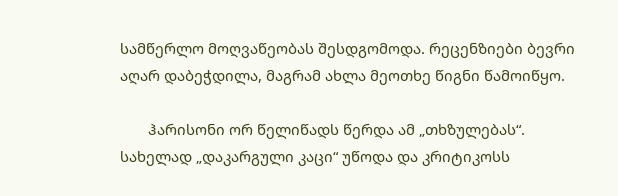სამწერლო მოღვაწეობას შესდგომოდა. რეცენზიები ბევრი აღარ დაბეჭდილა, მაგრამ ახლა მეოთხე წიგნი წამოიწყო.

       ჰარისონი ორ წელიწადს წერდა ამ „თხზულებას“. სახელად „დაკარგული კაცი“ უწოდა და კრიტიკოსს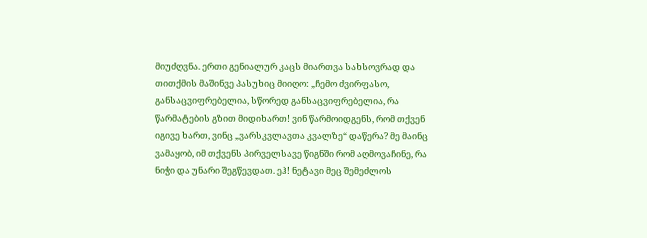მიუძღვნა. ერთი გენიალურ კაცს მიართვა სახსოვრად და თითქმის მაშინვე პასუხიც მიიღო: „ჩემო ძვირფასო, განსაცვიფრებელია, სწორედ განსაცვიფრებელია, რა წარმატების გზით მიდიხართ! ვინ წარმოიდგენს, რომ თქვენ იგივე ხართ, ვინც „ვარსკვლავთა კვალზე“ დაწერა? მე მაინც ვამაყობ, იმ თქვენს პირველსავე წიგნში რომ აღმოვაჩინე, რა ნიჭი და უნარი შეგწევდათ. ეჰ! ნეტავი მეც შემეძლოს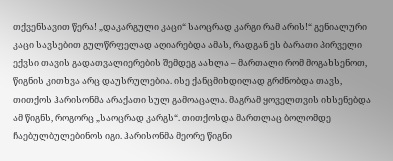თქვენსავით წერა! „დაკარგული კაცი“ საოცრად კარგი რამ არის!“ გენიალური კაცი სავსებით გულწრფელად აღიარებდა ამას, რადგან ეს ბარათი პირველი ექვსი თავის გადათვალიერების შემდეგ აახლა – მართალი რომ მოგახსენოთ, წიგნის კითხვა არც დაუსრულებია. ისე ქანცმიხდილად გრძნობდა თავს, თითქოს ჰარისონმა არაქათი სულ გამოაცალა. მაგრამ ყოველთვის იხსენებდა ამ წიგნს, როგორც „საოცრად კარგს“. თითქოსდა მართლაც ბოლომდე ჩაებულბულებინოს იგი. ჰარისონმა მეორე წიგნი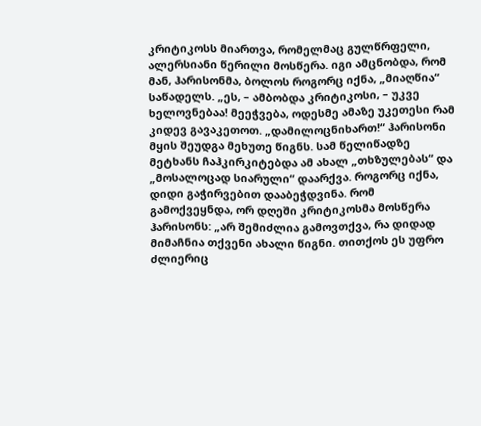კრიტიკოსს მიართვა, რომელმაც გულწრფელი, ალერსიანი წერილი მოსწერა. იგი ამცნობდა, რომ მან, ჰარისონმა, ბოლოს როგორც იქნა, „მიაღწია“ საწადელს. „ეს, – ამბობდა კრიტიკოსი, – უკვე ხელოვნებაა! მეეჭვება, ოდესმე ამაზე უკეთესი რამ კიდევ გავაკეთოთ. „დამილოცნიხართ!“ ჰარისონი მყის შეუდგა მეხუთე წიგნს. სამ წელიწადზე მეტხანს ჩაჰკირკიტებდა ამ ახალ „თხზულებას“ და „მოსალოცად სიარული“ დაარქვა. როგორც იქნა, დიდი გაჭირვებით დააბეჭდვინა. რომ გამოქვეყნდა, ორ დღეში კრიტიკოსმა მოსწერა ჰარისონს: „არ შემიძლია გამოვთქვა, რა დიდად მიმაჩნია თქვენი ახალი წიგნი. თითქოს ეს უფრო ძლიერიც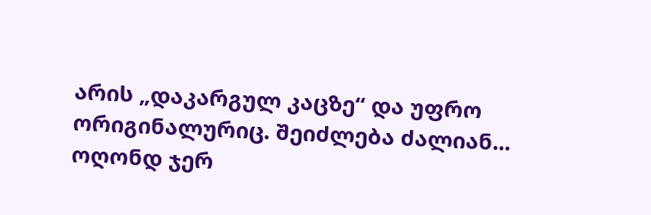არის „დაკარგულ კაცზე“ და უფრო ორიგინალურიც. შეიძლება ძალიან... ოღონდ ჯერ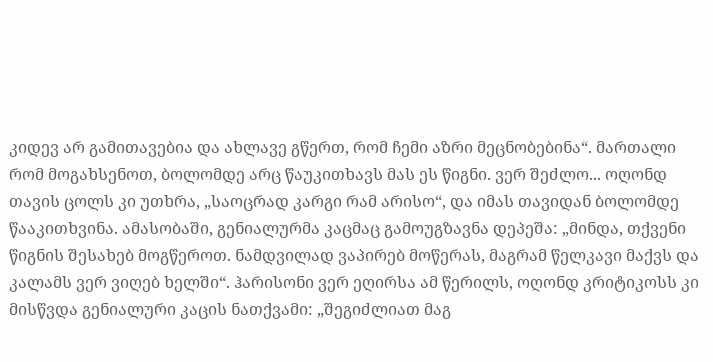კიდევ არ გამითავებია და ახლავე გწერთ, რომ ჩემი აზრი მეცნობებინა“. მართალი რომ მოგახსენოთ, ბოლომდე არც წაუკითხავს მას ეს წიგნი. ვერ შეძლო... ოღონდ თავის ცოლს კი უთხრა, „საოცრად კარგი რამ არისო“, და იმას თავიდან ბოლომდე წააკითხვინა. ამასობაში, გენიალურმა კაცმაც გამოუგზავნა დეპეშა: „მინდა, თქვენი წიგნის შესახებ მოგწეროთ. ნამდვილად ვაპირებ მოწერას, მაგრამ წელკავი მაქვს და კალამს ვერ ვიღებ ხელში“. ჰარისონი ვერ ეღირსა ამ წერილს, ოღონდ კრიტიკოსს კი მისწვდა გენიალური კაცის ნათქვამი: „შეგიძლიათ მაგ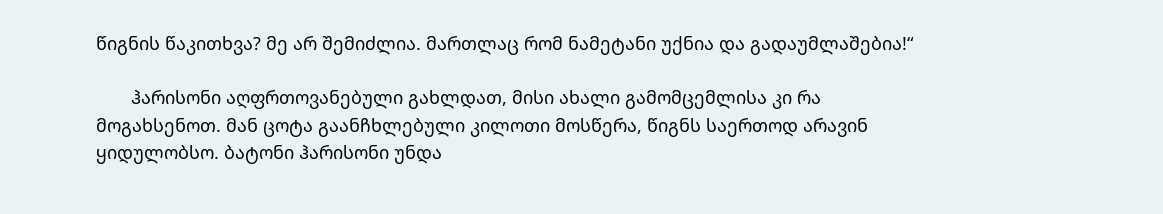წიგნის წაკითხვა? მე არ შემიძლია. მართლაც რომ ნამეტანი უქნია და გადაუმლაშებია!“

       ჰარისონი აღფრთოვანებული გახლდათ, მისი ახალი გამომცემლისა კი რა მოგახსენოთ. მან ცოტა გაანჩხლებული კილოთი მოსწერა, წიგნს საერთოდ არავინ ყიდულობსო. ბატონი ჰარისონი უნდა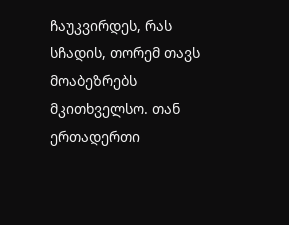ჩაუკვირდეს, რას სჩადის, თორემ თავს მოაბეზრებს მკითხველსო. თან ერთადერთი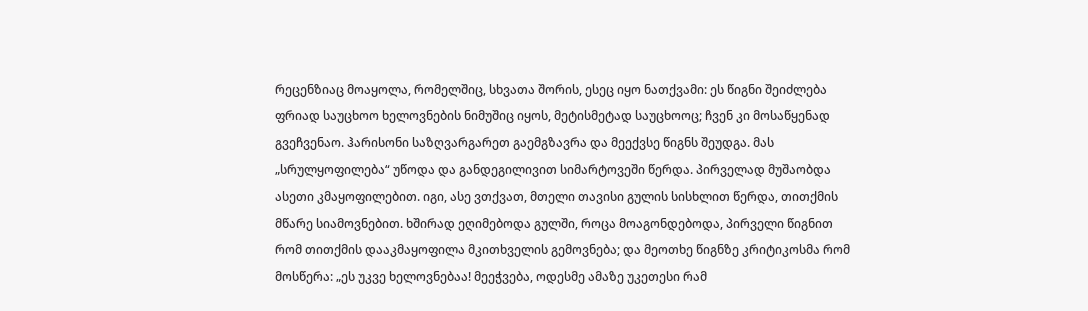რეცენზიაც მოაყოლა, რომელშიც, სხვათა შორის, ესეც იყო ნათქვამი: ეს წიგნი შეიძლება ფრიად საუცხოო ხელოვნების ნიმუშიც იყოს, მეტისმეტად საუცხოოც; ჩვენ კი მოსაწყენად გვეჩვენაო. ჰარისონი საზღვარგარეთ გაემგზავრა და მეექვსე წიგნს შეუდგა. მას „სრულყოფილება“ უწოდა და განდეგილივით სიმარტოვეში წერდა. პირველად მუშაობდა ასეთი კმაყოფილებით. იგი, ასე ვთქვათ, მთელი თავისი გულის სისხლით წერდა, თითქმის მწარე სიამოვნებით. ხშირად ეღიმებოდა გულში, როცა მოაგონდებოდა, პირველი წიგნით რომ თითქმის დააკმაყოფილა მკითხველის გემოვნება; და მეოთხე წიგნზე კრიტიკოსმა რომ მოსწერა: „ეს უკვე ხელოვნებაა! მეეჭვება, ოდესმე ამაზე უკეთესი რამ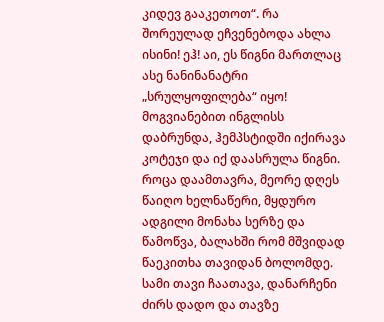კიდევ გააკეთოთ“. რა შორეულად ეჩვენებოდა ახლა ისინი! ეჰ! აი, ეს წიგნი მართლაც ასე ნანინანატრი „სრულყოფილება“ იყო! მოგვიანებით ინგლისს დაბრუნდა, ჰემპსტიდში იქირავა კოტეჯი და იქ დაასრულა წიგნი. როცა დაამთავრა, მეორე დღეს წაიღო ხელნაწერი, მყდურო ადგილი მონახა სერზე და წამოწვა, ბალახში რომ მშვიდად წაეკითხა თავიდან ბოლომდე. სამი თავი ჩაათავა, დანარჩენი ძირს დადო და თავზე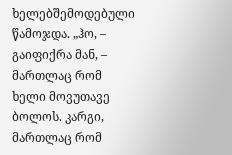ხელებშემოდებული წამოჯდა. „ჰო, – გაიფიქრა მან, – მართლაც რომ ხელი მოვუთავე ბოლოს. კარგი, მართლაც რომ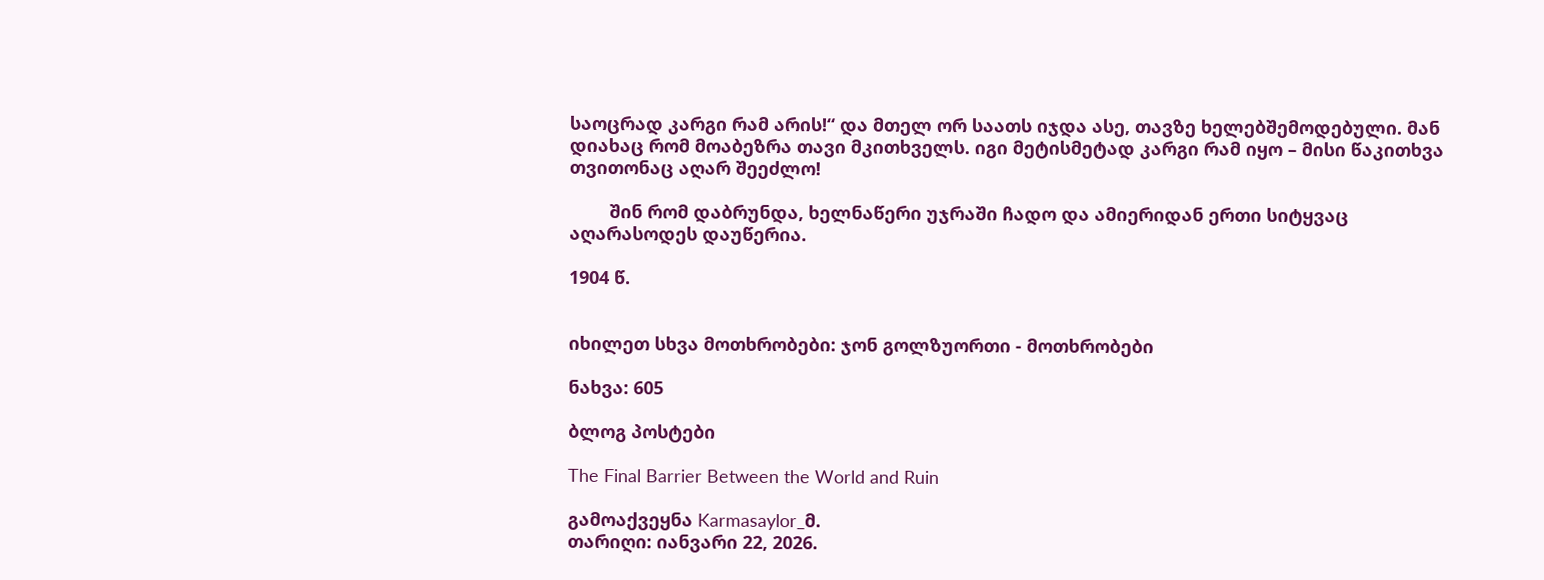საოცრად კარგი რამ არის!“ და მთელ ორ საათს იჯდა ასე, თავზე ხელებშემოდებული. მან დიახაც რომ მოაბეზრა თავი მკითხველს. იგი მეტისმეტად კარგი რამ იყო – მისი წაკითხვა თვითონაც აღარ შეეძლო!

        შინ რომ დაბრუნდა, ხელნაწერი უჯრაში ჩადო და ამიერიდან ერთი სიტყვაც აღარასოდეს დაუწერია.

1904 წ.


იხილეთ სხვა მოთხრობები: ჯონ გოლზუორთი - მოთხრობები

ნახვა: 605

ბლოგ პოსტები

The Final Barrier Between the World and Ruin

გამოაქვეყნა Karmasaylor_მ.
თარიღი: იანვარი 22, 2026.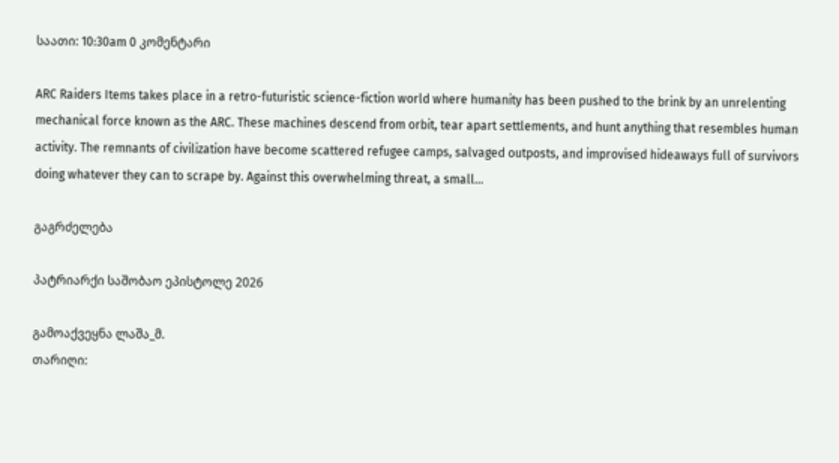საათი: 10:30am 0 კომენტარი

ARC Raiders Items takes place in a retro-futuristic science-fiction world where humanity has been pushed to the brink by an unrelenting mechanical force known as the ARC. These machines descend from orbit, tear apart settlements, and hunt anything that resembles human activity. The remnants of civilization have become scattered refugee camps, salvaged outposts, and improvised hideaways full of survivors doing whatever they can to scrape by. Against this overwhelming threat, a small…

გაგრძელება

პატრიარქი საშობაო ეპისტოლე 2026

გამოაქვეყნა ლაშა_მ.
თარიღი: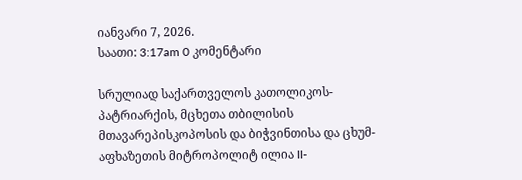იანვარი 7, 2026.
საათი: 3:17am 0 კომენტარი

სრულიად საქართველოს კათოლიკოს-პატრიარქის, მცხეთა თბილისის მთავარეპისკოპოსის და ბიჭვინთისა და ცხუმ-აფხაზეთის მიტროპოლიტ ილია II-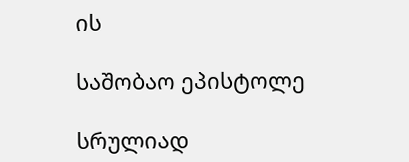ის

საშობაო ეპისტოლე

სრულიად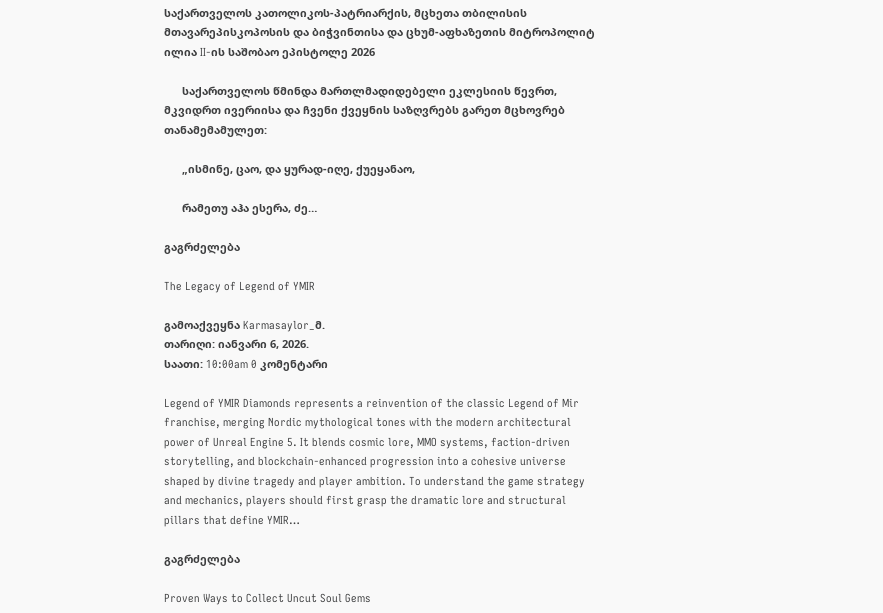საქართველოს კათოლიკოს-პატრიარქის, მცხეთა თბილისის მთავარეპისკოპოსის და ბიჭვინთისა და ცხუმ-აფხაზეთის მიტროპოლიტ ილია II-ის საშობაო ეპისტოლე 2026

      საქართველოს წმინდა მართლმადიდებელი ეკლესიის წევრთ, მკვიდრთ ივერიისა და ჩვენი ქვეყნის საზღვრებს გარეთ მცხოვრებ თანამემამულეთ:

      „ისმინე, ცაო, და ყურად-იღე, ქუეყანაო,

      რამეთუ აჰა ესერა, ძე…

გაგრძელება

The Legacy of Legend of YMIR

გამოაქვეყნა Karmasaylor_მ.
თარიღი: იანვარი 6, 2026.
საათი: 10:00am 0 კომენტარი

Legend of YMIR Diamonds represents a reinvention of the classic Legend of Mir franchise, merging Nordic mythological tones with the modern architectural power of Unreal Engine 5. It blends cosmic lore, MMO systems, faction-driven storytelling, and blockchain-enhanced progression into a cohesive universe shaped by divine tragedy and player ambition. To understand the game strategy and mechanics, players should first grasp the dramatic lore and structural pillars that define YMIR…

გაგრძელება

Proven Ways to Collect Uncut Soul Gems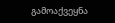გამოაქვეყნა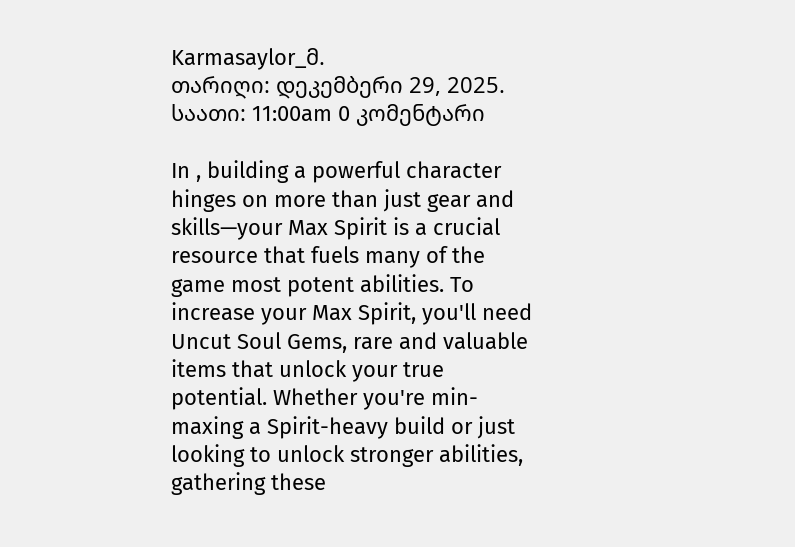Karmasaylor_მ.
თარიღი: დეკემბერი 29, 2025.
საათი: 11:00am 0 კომენტარი

In , building a powerful character hinges on more than just gear and skills—your Max Spirit is a crucial resource that fuels many of the game most potent abilities. To increase your Max Spirit, you'll need Uncut Soul Gems, rare and valuable items that unlock your true potential. Whether you're min-maxing a Spirit-heavy build or just looking to unlock stronger abilities, gathering these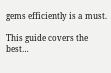gems efficiently is a must.

This guide covers the best…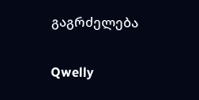გაგრძელება

Qwelly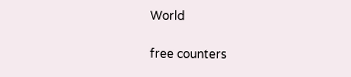World

free counters